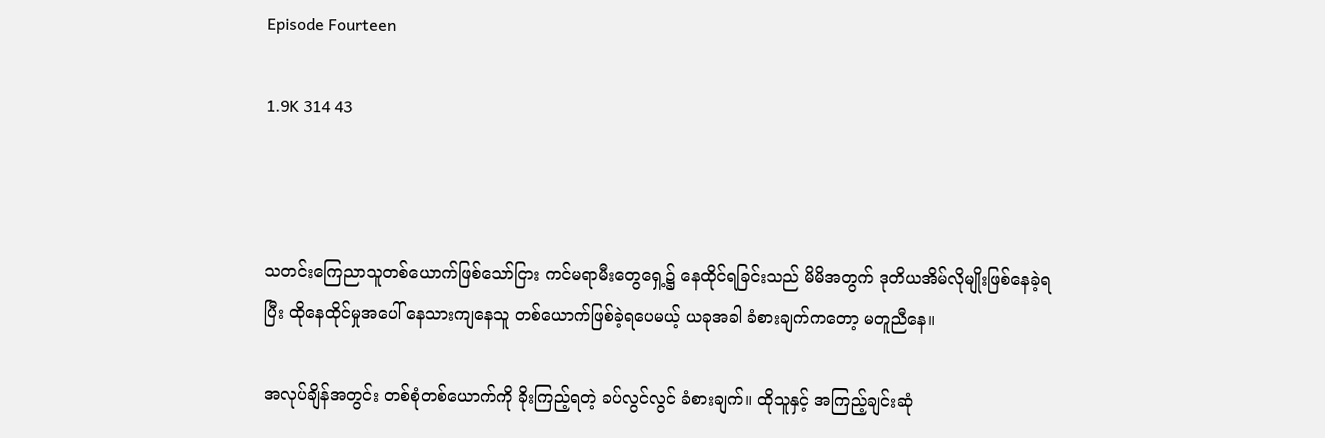Episode Fourteen

1.9K 314 43



သတင်းကြေညာသူတစ်ယောက်ဖြစ်သော်ငြား ကင်မရာမီးတွေရှေ့၌ နေထိုင်ရခြင်းသည် မိမိအတွက် ဒုတိယအိမ်လိုမျိုးဖြစ်နေခဲ့ရပြီး ထိုနေထိုင်မှုအပေါ် နေသားကျနေသူ တစ်ယောက်ဖြစ်ခဲ့ရပေမယ့် ယခုအခါ ခံစားချက်ကတော့ မတူညီနေ။

အလုပ်ချိန်အတွင်း တစ်စုံတစ်ယောက်ကို ခိုးကြည့်ရတဲ့ ခပ်လွင်လွင် ခံစားချက်။ ထိုသူနှင့် အကြည့်ချင်းဆုံ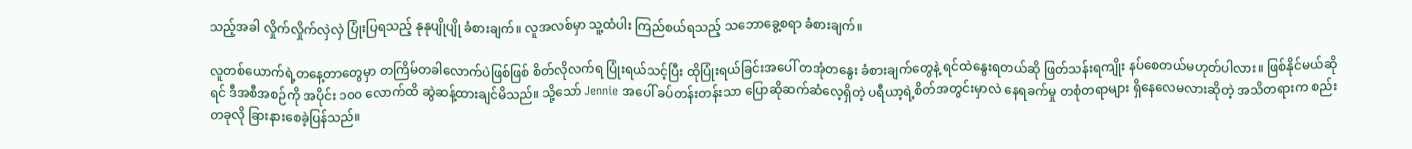သည့်အခါ လှိုက်လှိုက်လှဲလှဲ ပြုံးပြရသည့် နုနုပျိုပျို ခံစားချက်။ လူအလစ်မှာ သူ့ထံပါး ကြည်စယ်ရသည့် သဘောခွေ့စရာ ခံစားချက်။

လူတစ်ယောက်ရဲ့တနေ့တာတွေမှာ တကြိမ်တခါလောက်ပဲဖြစ်ဖြစ် စိတ်လိုလက်ရ ပြုံးရယ်သင့်ပြီး ထိုပြုံးရယ်ခြင်းအပေါ် တအုံတနွေး ခံစားချက်တွေနဲ့ ရင်ထဲနွေးရတယ်ဆို ဖြတ်သန်းရကျိုး နပ်စေတယ်မဟုတ်ပါလား။ ဖြစ်နိုင်မယ်ဆိုရင် ဒီအစီအစဉ်ကို အပိုင်း ၁၀၀ လောက်ထိ ဆွဲဆန့်ထားချင်မိသည်။ သို့သော် Jennie အပေါ် ခပ်တန်းတန်းသာ ပြောဆိုဆက်ဆံလေ့ရှိတဲ့ ပရီယာ့ရဲ့စိတ်အတွင်းမှာလဲ နေရခက်မှု တစုံတရာများ ရှိနေလေမလားဆိုတဲ့ အသိတရားက စည်းတခုလို ခြားနားစေခဲ့ပြန်သည်။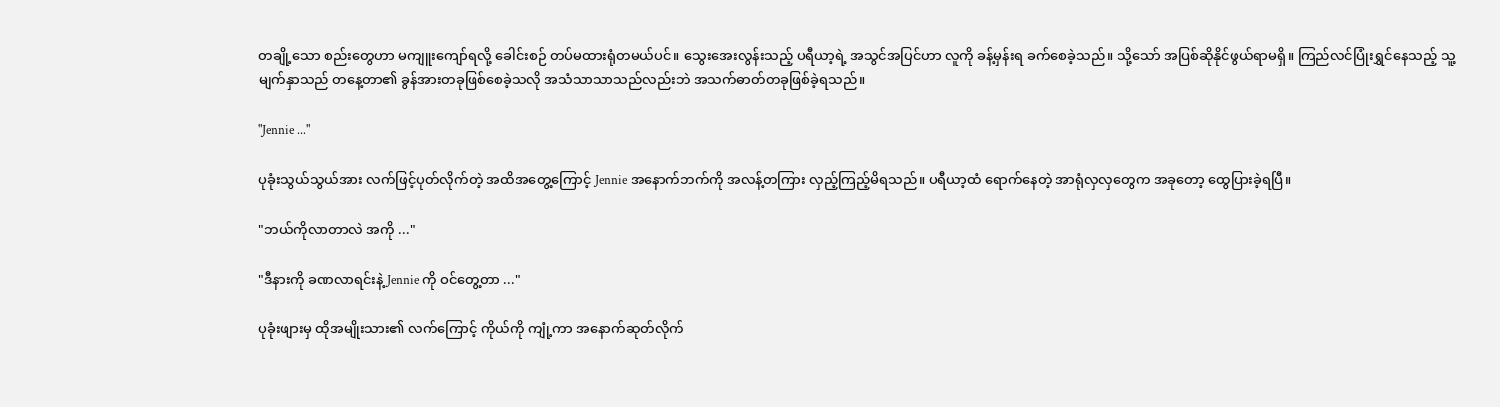တချို့သော စည်းတွေဟာ မကျူးကျော်ရလို့ ခေါင်းစဉ် တပ်မထားရုံတမယ်ပင်။ သွေးအေးလွန်းသည့် ပရီယာ့ရဲ့ အသွင်အပြင်ဟာ လူကို ခန့်မှန်းရ ခက်စေခဲ့သည်။ သို့သော် အပြစ်ဆိုနိုင်ဖွယ်ရာမရှိ။ ကြည်လင်ပြုံးရွှင်နေသည့် သူ့မျက်နှာသည် တနေ့တာ၏ ခွန်အားတခုဖြစ်စေခဲ့သလို အသံသာသာသည်လည်းဘဲ အသက်ဓာတ်တခုဖြစ်ခဲ့ရသည်။

"Jennie ..."

ပုခုံးသွယ်သွယ်အား လက်ဖြင့်ပုတ်လိုက်တဲ့ အထိအတွေ့ကြောင့် Jennie အနောက်ဘက်ကို အလန့်တကြား လှည့်ကြည့်မိရသည်။ ပရီယာ့ထံ ရောက်နေတဲ့ အာရုံလှလှတွေက အခုတော့ ထွေပြားခဲ့ရပြီ။

"ဘယ်ကိုလာတာလဲ အကို ..."

"ဒီနားကို ခဏလာရင်းနဲ့ Jennie ကို ဝင်တွေ့တာ ..."

ပုခုံးဖျားမှ ထိုအမျိုးသား၏ လက်ကြောင့် ကိုယ်ကို ကျုံ့ကာ အနောက်ဆုတ်လိုက်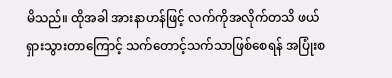မိသည်။ ထိုအခါ အားနာဟန်ဖြင့် လက်ကိုအလိုက်တသိ ဖယ်ရှားသွားတာကြောင့် သက်တောင့်သက်သာဖြစ်စေရန် အပြုံးစ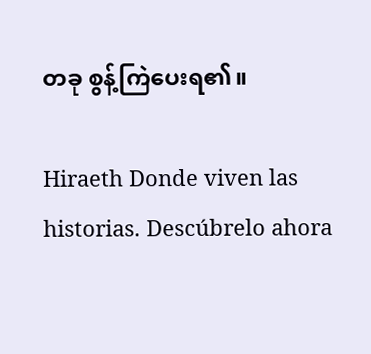တခု စွန့်ကြဲပေးရ၏။

Hiraeth Donde viven las historias. Descúbrelo ahora